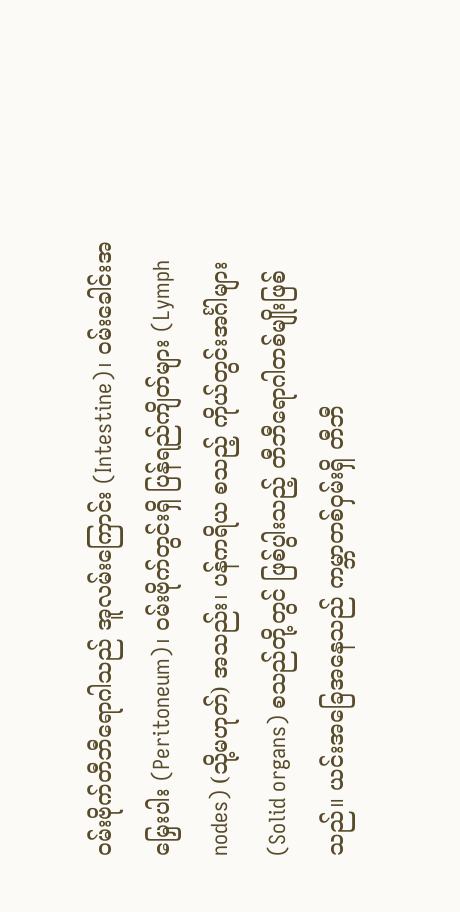ဝမ်းဗိုက်တီဘီရောဂါသည် အူလမ်းကြောင်း (Intestine)၊ ဝမ်းခေါင်းအမြှေးပါး (Peritoneum)၊ ဝမ်းဗိုက်တွင်းရှိ ပြန်ရည်ကျိတ်များ (Lymph nodes) (သို့မဟုတ်) အသည်း၊ ပန်ကရိယ စသည့် ကိုယ်တွင်းအင်္ဂါများ (Solid organs) စသည်တို့တွင် ဖြစ်ပွါးသည့် တီဘီရောဂါတစ်မျိုးဖြစ်သည်။ ယင်းအခြေအနေသည် ကမ္ဘာတစ်ဝှမ်းရှိ တီဘီ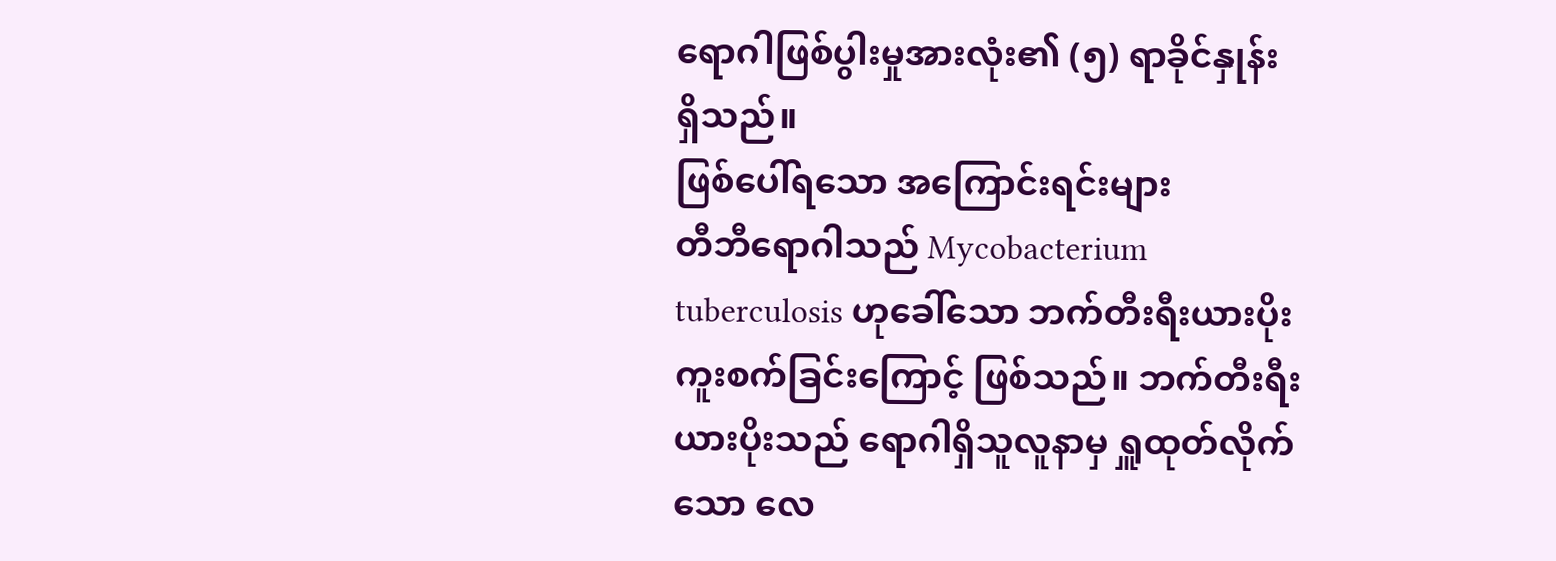ရောဂါဖြစ်ပွါးမှုအားလုံး၏ (၅) ရာခိုင်နှုန်း ရှိသည်။
ဖြစ်ပေါ်ရသော အကြောင်းရင်းများ
တီဘီရောဂါသည် Mycobacterium tuberculosis ဟုခေါ်သော ဘက်တီးရီးယားပိုး ကူးစက်ခြင်းကြောင့် ဖြစ်သည်။ ဘက်တီးရီးယားပိုးသည် ရောဂါရှိသူလူနာမှ ရှူထုတ်လိုက်သော လေ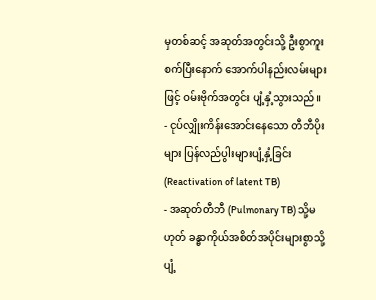မှတစ်ဆင့် အဆုတ်အတွင်းသို့ ဦးစွာကူးစက်ပြီးနောက် အောက်ပါနည်းလမ်းများဖြင့် ဝမ်းဗိုက်အတွင်း ပျံ့နှံ့သွားသည်။
- ငုပ်လျှိုးကိန်းအောင်းနေသော တီဘီပိုးများ ပြန်လည်ပွါးများပျံ့နှံ့ခြင်း (Reactivation of latent TB)
- အဆုတ်တီဘီ (Pulmonary TB) သို့မဟုတ် ခန္ဓာကိုယ်အစိတ်အပိုင်းများစွာသို့ ပျံ့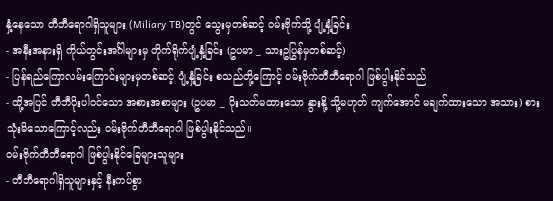နှံ့နေသော တီဘီရောဂါရှိသူများ (Miliary TB)တွင် သွေးမှတစ်ဆင့် ဝမ်းဗိုက်သို့ ပျံ့နှံ့ခြင်း
- အနီးအနားရှိ ကိုယ်တွင်းအင်္ဂါများမှ တိုက်ရိုက်ပျံ့နှံ့ခြင်း (ဥပမာ _ သားဥပြွန်မှတစ်ဆင့်)
- ပြန်ရည်ကြောလမ်းကြောင်းများမှတစ်ဆင့် ပျံ့နှံ့ခြင်း စသည်တို့ကြောင့် ဝမ်းဗိုက်တီဘီရောဂါ ဖြစ်ပွါးနိုင်သည်
- ထို့အပြင် တီဘီပိုးပါဝင်သော အစားအစာများ (ဥပမာ _ ပိုးသတ်မထားသော နွားနို့ သို့မဟုတ် ကျက်အောင် မချက်ထားသော အသား) စားသုံးမိသောကြောင့်လည်း ဝမ်းဗိုက်တီဘီရောဂါ ဖြစ်ပွါးနိုင်သည်။
ဝမ်းဗိုက်တီဘီရောဂါ ဖြစ်ပွါးနိုင်ခြေများသူများ
- တီဘီရောဂါရှိသူများနှင့် နီးကပ်စွာ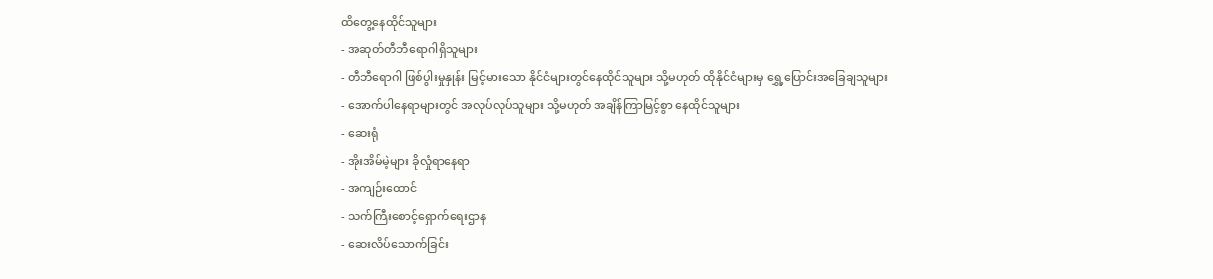ထိတွေ့နေထိုင်သူများ
- အဆုတ်တီဘီရောဂါရှိသူများ
- တီဘီရောဂါ ဖြစ်ပွါးမှုနှုန်း မြင့်မားသော နိုင်ငံများတွင်နေထိုင်သူများ သို့မဟုတ် ထိုနိုင်ငံများမှ ရွှေ့ပြောင်းအခြေချသူများ
- အောက်ပါနေရာများတွင် အလုပ်လုပ်သူများ သို့မဟုတ် အချိန်ကြာမြင့်စွာ နေထိုင်သူများ
- ဆေးရုံ
- အိုးအိမ်မဲ့များ ခိုလှုံရာနေရာ
- အကျဉ်းထောင်
- သက်ကြီးစောင့်ရှောက်ရေးဌာန
- ဆေးလိပ်သောက်ခြင်း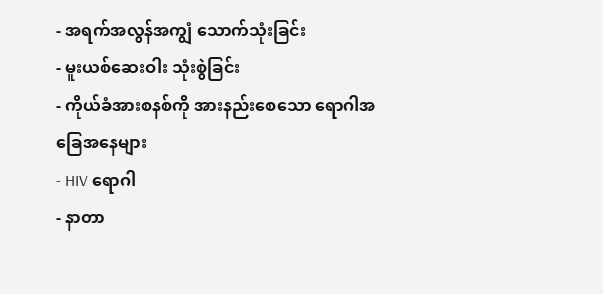- အရက်အလွန်အကျွံ သောက်သုံးခြင်း
- မူးယစ်ဆေးဝါး သုံးစွဲခြင်း
- ကိုယ်ခံအားစနစ်ကို အားနည်းစေသော ရောဂါအခြေအနေများ
- HIV ရောဂါ
- နာတာ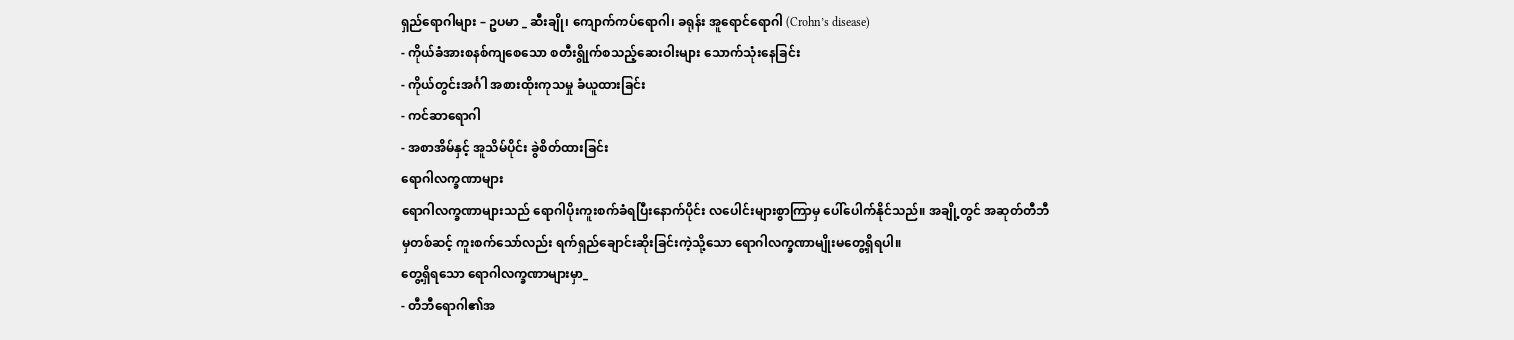ရှည်ရောဂါများ – ဥပမာ _ ဆီးချို၊ ကျောက်ကပ်ရောဂါ၊ ခရုန်း အူရောင်ရောဂါ (Crohn’s disease)
- ကိုယ်ခံအားစနစ်ကျစေသော စတီးရွိုက်စသည့်ဆေးဝါးများ သောက်သုံးနေခြင်း
- ကိုယ်တွင်းအင်္ဂါ အစားထိုးကုသမှု ခံယူထားခြင်း
- ကင်ဆာရောဂါ
- အစာအိမ်နှင့် အူသိမ်ပိုင်း ခွဲစိတ်ထားခြင်း
ရောဂါလက္ခဏာများ
ရောဂါလက္ခဏာများသည် ရောဂါပိုးကူးစက်ခံရပြီးနောက်ပိုင်း လပေါင်းများစွာကြာမှ ပေါ်ပေါက်နိုင်သည်။ အချို့တွင် အဆုတ်တီဘီမှတစ်ဆင့် ကူးစက်သော်လည်း ရက်ရှည်ချောင်းဆိုးခြင်းကဲ့သို့သော ရောဂါလက္ခဏာမျိုးမတွေ့ရှိရပါ။
တွေ့ရှိရသော ရောဂါလက္ခဏာများမှာ_
- တီဘီရောဂါ၏အ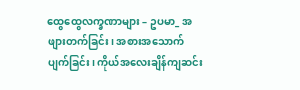ထွေထွေလက္ခဏာများ – ဥပမာ_ အဖျားတက်ခြင်း၊ အစားအသောက်ပျက်ခြင်း၊ ကိုယ်အလေးချိန်ကျဆင်း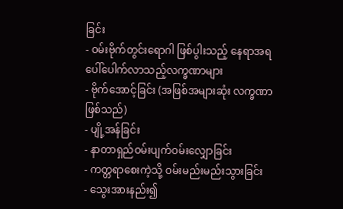ခြင်း
- ဝမ်းဗိုက်တွင်းရောဂါ ဖြစ်ပွါးသည့် နေရာအရ ပေါ်ပေါက်လာသည့်လက္ခဏာများ
- ဗိုက်အောင့်ခြင်း (အဖြစ်အများဆုံး လက္ခဏာဖြစ်သည်)
- ပျို့အန်ခြင်း
- နာတာရှည်ဝမ်းပျက်ဝမ်းလျှောခြင်း
- ကတ္တရာစေးကဲ့သို့ ဝမ်းမည်းမည်းသွားခြင်း
- သွေးအားနည်း၍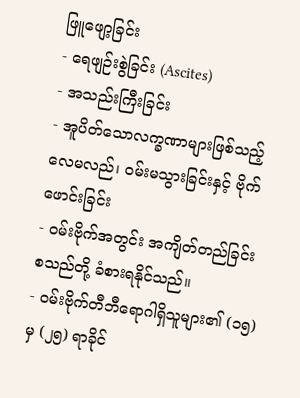ဖြူဖျော့ခြင်း
- ရေဖျဉ်းစွဲခြင်း (Ascites)
- အသည်းကြီးခြင်း
- အူပိတ်သောလက္ခဏာများဖြစ်သည့် လေမလည်၊ ဝမ်းမသွားခြင်းနှင့် ဗိုက်ဖောင်းခြင်း
- ဝမ်းဗိုက်အတွင်း အကျိတ်တည်ခြင်း စသည်တို့ ခံစားရနိုင်သည်။
- ဝမ်းဗိုက်တီဘီရောဂါရှိသူများ၏ (၁၅) မှ (၂၅) ရာခိုင်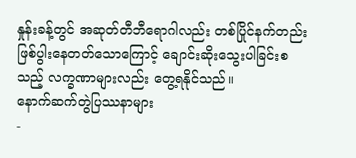နှုန်းခန့်တွင် အဆုတ်တီဘီရောဂါလည်း တစ်ပြိုင်နက်တည်း ဖြစ်ပွါးနေတတ်သောကြောင့် ချောင်းဆိုးသွေးပါခြင်းစသည့် လက္ခဏာများလည်း တွေ့ရနိုင်သည်။
နောက်ဆက်တွဲပြဿနာများ
-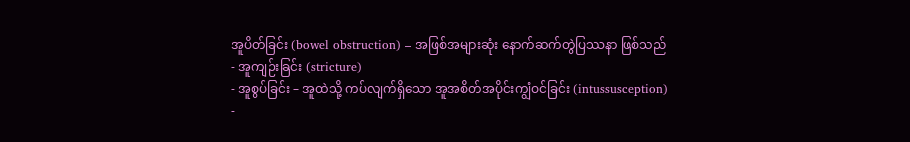အူပိတ်ခြင်း (bowel obstruction) – အဖြစ်အများဆုံး နောက်ဆက်တွဲပြဿနာ ဖြစ်သည်
- အူကျဉ်းခြင်း (stricture)
- အူစွပ်ခြင်း – အူထဲသို့ ကပ်လျက်ရှိသော အူအစိတ်အပိုင်းကျွံဝင်ခြင်း (intussusception)
-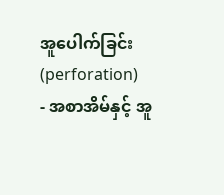အူပေါက်ခြင်း (perforation)
- အစာအိမ်နှင့် အူ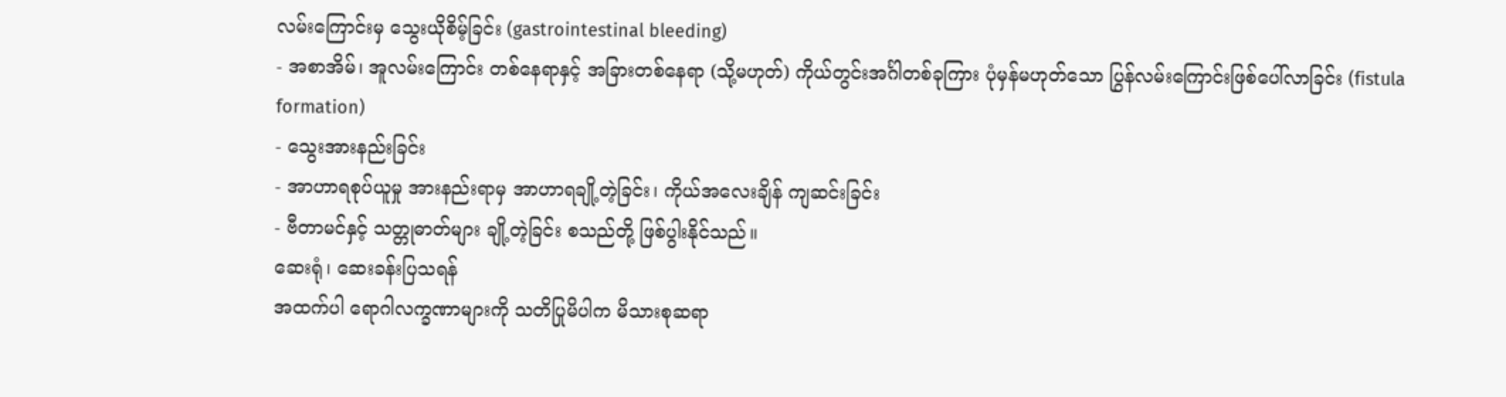လမ်းကြောင်းမှ သွေးယိုစိမ့်ခြင်း (gastrointestinal bleeding)
- အစာအိမ်၊ အူလမ်းကြောင်း တစ်နေရာနှင့် အခြားတစ်နေရာ (သို့မဟုတ်) ကိုယ်တွင်းအင်္ဂါတစ်ခုကြား ပုံမှန်မဟုတ်သော ပြွန်လမ်းကြောင်းဖြစ်ပေါ်လာခြင်း (fistula formation)
- သွေးအားနည်းခြင်း
- အာဟာရစုပ်ယူမှု အားနည်းရာမှ အာဟာရချို့တဲ့ခြင်း၊ ကိုယ်အလေးချိန် ကျဆင်းခြင်း
- ဗီတာမင်နှင့် သတ္တုဓာတ်များ ချို့တဲ့ခြင်း စသည်တို့ ဖြစ်ပွါးနိုင်သည်။
ဆေးရုံ၊ ဆေးခန်းပြသရန်
အထက်ပါ ရောဂါလက္ခဏာများကို သတိပြုမိပါက မိသားစုဆရာ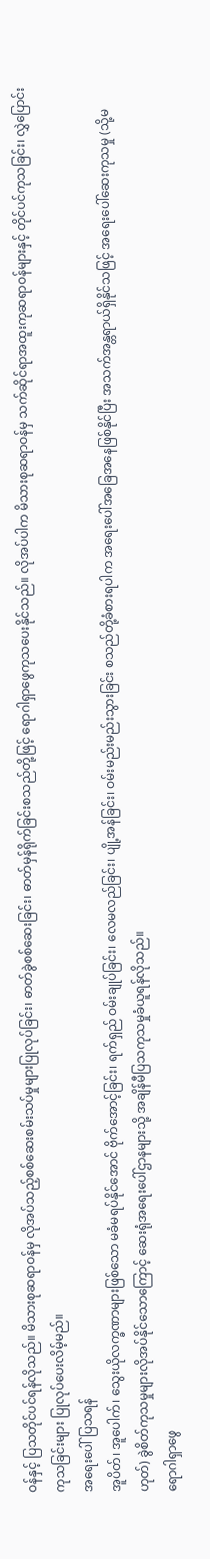ဝန်နှင့် ပြသတိုင်ပင်ရန်လိုသည်။ မိသားစုဆရာဝန်မှ လိုအပ်သည့်စစ်ဆေးစမ်းသပ်မှုများပြုလုပ်ခြင်း၊ ဓာတ်ခွဲစစ်ဆေးခြင်း၊ ဓာတ်မှန်ရိုက်ခြင်းစသည်တို့ဖြင့် ရောဂါရှာဖွေကုသပေးနိုင်သည်။ လိုအပ်ပါက မိသားစုဆရာဝန်မှ သက်ဆိုင်ရာအထူးကုဆရာဝန်များနှင့် တိုင်ပင်ကုသခြင်း၊ လွှဲပြောင်းကုသခြင်းများ ပြုလုပ်ပေးလိမ့်မည်။
အရေးပေါ်ပြသရန်
အူပိတ်၊ အူပေါက်၊ သွေးယိုလက္ခဏာများဖြစ်သော မခံမရပ်နိုင်အောင် ဗိုက်အောင့်ခြင်း၊ ရက်ရှည် ဝမ်းချုပ်ခြင်း၊ လေမလည်ခြင်း၊ ပျို့အန်ခြင်း၊ ဝမ်းမည်းမည်းသွားခြင်း စသည်တို့ခံစားရပါက အရေးပေါ်အခြေအနေဖြစ်နိုင်ပြီး အသက်အန္တရာယ်ရှိနိုင်သဖြင့် အရေးပေါ်ဆေးကုသမှု (သို့မဟုတ်) ခွဲစိတ်ကုသမှုများလိုအပ်နိုင်သောကြောင့် ဆေးရုံအရေးပေါ်ဌာနများသို့ အချိန်မီပြသကုသမှုခံယူရန်လိုသည်။
ရောဂါရှာဖွေ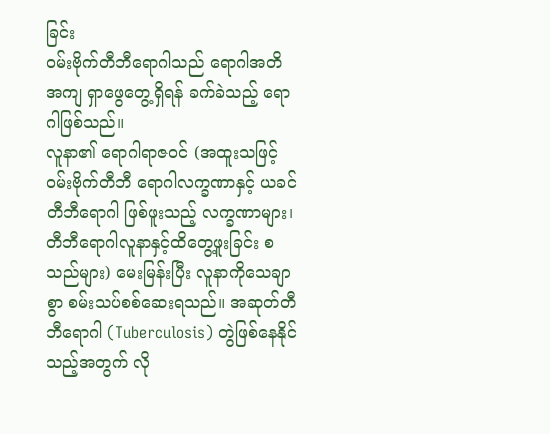ခြင်း
ဝမ်းဗိုက်တီဘီရောဂါသည် ရောဂါအတိအကျ ရှာဖွေတွေ့ရှိရန် ခက်ခဲသည့် ရောဂါဖြစ်သည်။
လူနာ၏ ရောဂါရာဇဝင် (အထူးသဖြင့် ဝမ်းဗိုက်တီဘီ ရောဂါလက္ခဏာနှင့် ယခင်တီဘီရောဂါ ဖြစ်ဖူးသည့် လက္ခဏာများ၊ တီဘီရောဂါလူနာနှင့်ထိတွေ့ဖူးခြင်း စသည်များ) မေးမြန်းပြီး လူနာကိုသေချာစွာ စမ်းသပ်စစ်ဆေးရသည်။ အဆုတ်တီဘီရောဂါ (Tuberculosis) တွဲဖြစ်နေနိုင်သည့်အတွက် လို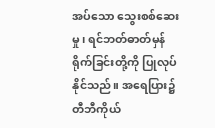အပ်သော သွေးစစ်ဆေးမှု၊ ရင်ဘတ်ဓာတ်မှန်ရိုက်ခြင်းတို့ကို ပြုလုပ်နိုင်သည်။ အရေပြား၌ တီဘီကိုယ်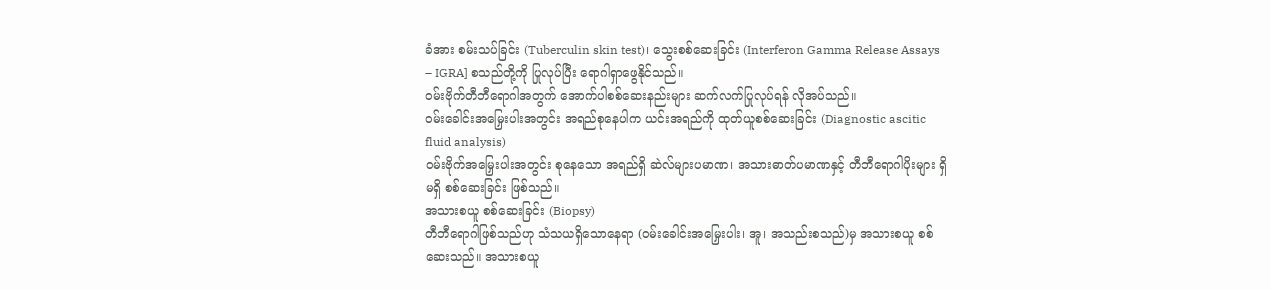ခံအား စမ်းသပ်ခြင်း (Tuberculin skin test)၊ သွေးစစ်ဆေးခြင်း (Interferon Gamma Release Assays – IGRA] စသည်တို့ကို ပြုလုပ်ပြီး ရောဂါရှာဖွေနိုင်သည်။
ဝမ်းဗိုက်တီဘီရောဂါအတွက် အောက်ပါစစ်ဆေးနည်းများ ဆက်လက်ပြုလုပ်ရန် လိုအပ်သည်။
ဝမ်းခေါင်းအမြှေးပါးအတွင်း အရည်စုနေပါက ယင်းအရည်ကို ထုတ်ယူစစ်ဆေးခြင်း (Diagnostic ascitic fluid analysis)
ဝမ်းဗိုက်အမြှေးပါးအတွင်း စုနေသော အရည်ရှိ ဆဲလ်များပမာဏ၊ အသားဓာတ်ပမာဏနှင့် တီဘီရောဂါပိုးများ ရှိမရှိ စစ်ဆေးခြင်း ဖြစ်သည်။
အသားစယူ စစ်ဆေးခြင်း (Biopsy)
တီဘီရောဂါဖြစ်သည်ဟု သံသယရှိသောနေရာ (ဝမ်းခေါင်းအမြှေးပါး၊ အူ၊ အသည်းစသည်)မှ အသားစယူ စစ်ဆေးသည်။ အသားစယူ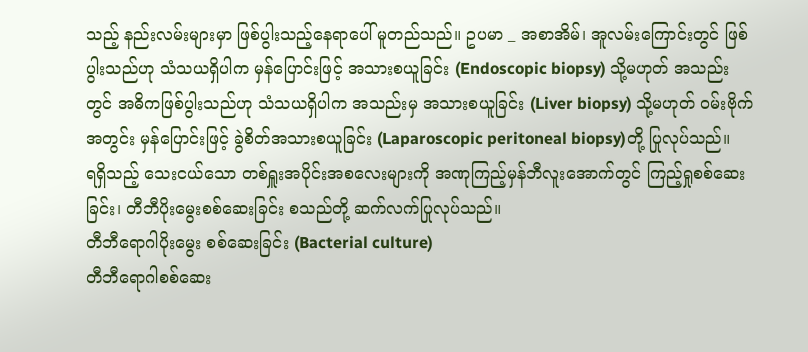သည့် နည်းလမ်းများမှာ ဖြစ်ပွါးသည့်နေရာပေါ် မူတည်သည်။ ဥပမာ _ အစာအိမ်၊ အူလမ်းကြောင်းတွင် ဖြစ်ပွါးသည်ဟု သံသယရှိပါက မှန်ပြောင်းဖြင့် အသားစယူခြင်း (Endoscopic biopsy) သို့မဟုတ် အသည်းတွင် အဓိကဖြစ်ပွါးသည်ဟု သံသယရှိပါက အသည်းမှ အသားစယူခြင်း (Liver biopsy) သို့မဟုတ် ဝမ်းဗိုက်အတွင်း မှန်ပြောင်းဖြင့် ခွဲစိတ်အသားစယူခြင်း (Laparoscopic peritoneal biopsy)တို့ ပြုလုပ်သည်။
ရရှိသည့် သေးငယ်သော တစ်ရှူးအပိုင်းအစလေးများကို အဏုကြည့်မှန်ဘီလူးအောက်တွင် ကြည့်ရှုစစ်ဆေးခြင်း၊ တီဘီပိုးမွေးစစ်ဆေးခြင်း စသည်တို့ ဆက်လက်ပြုလုပ်သည်။
တီဘီရောဂါပိုးမွေး စစ်ဆေးခြင်း (Bacterial culture)
တီဘီရောဂါစစ်ဆေး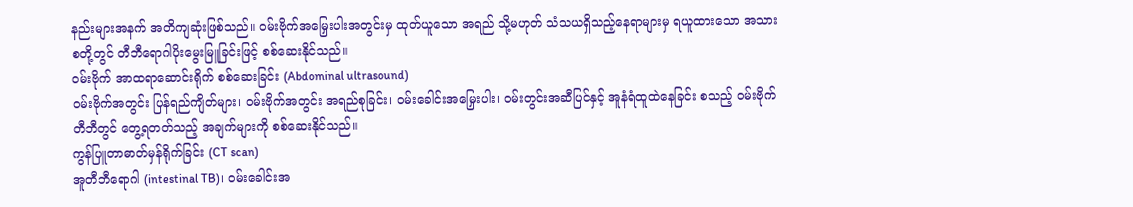နည်းများအနက် အတိကျဆုံးဖြစ်သည်။ ဝမ်းဗိုက်အမြှေးပါးအတွင်းမှ ထုတ်ယူသော အရည် သို့မဟုတ် သံသယရှိသည့်နေရာများမှ ရယူထားသော အသားစတို့တွင် တီဘီရောဂါပိုးမွေးမြူခြင်းဖြင့် စစ်ဆေးနိုင်သည်။
ဝမ်းဗိုက် အာထရာဆောင်းရိုက် စစ်ဆေးခြင်း (Abdominal ultrasound)
ဝမ်းဗိုက်အတွင်း ပြန်ရည်ကျိတ်များ၊ ဝမ်းဗိုက်အတွင်း အရည်စုခြင်း၊ ဝမ်းခေါင်းအမြှေးပါး၊ ဝမ်းတွင်းအဆီပြင်နှင့် အူနံရံထူထဲနေခြင်း စသည့် ဝမ်းဗိုက်တီဘီတွင် တွေ့ရတတ်သည့် အချက်များကို စစ်ဆေးနိုင်သည်။
ကွန်ပြူတာဓာတ်မှန်ရိုက်ခြင်း (CT scan)
အူတီဘီရောဂါ (intestinal TB)၊ ဝမ်းခေါင်းအ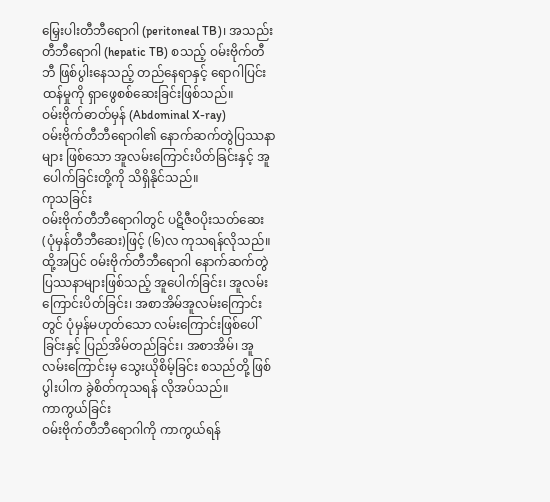မြှေးပါးတီဘီရောဂါ (peritoneal TB)၊ အသည်းတီဘီရောဂါ (hepatic TB) စသည့် ဝမ်းဗိုက်တီဘီ ဖြစ်ပွါးနေသည့် တည်နေရာနှင့် ရောဂါပြင်းထန်မှုကို ရှာဖွေစစ်ဆေးခြင်းဖြစ်သည်။
ဝမ်းဗိုက်ဓာတ်မှန် (Abdominal X-ray)
ဝမ်းဗိုက်တီဘီရောဂါ၏ နောက်ဆက်တွဲပြဿနာများ ဖြစ်သော အူလမ်းကြောင်းပိတ်ခြင်းနှင့် အူပေါက်ခြင်းတို့ကို သိရှိနိုင်သည်။
ကုသခြင်း
ဝမ်းဗိုက်တီဘီရောဂါတွင် ပဋိဇီဝပိုးသတ်ဆေး (ပုံမှန်တီဘီဆေး)ဖြင့် (၆)လ ကုသရန်လိုသည်။ ထို့အပြင် ဝမ်းဗိုက်တီဘီရောဂါ နောက်ဆက်တွဲပြဿနာများဖြစ်သည့် အူပေါက်ခြင်း၊ အူလမ်းကြောင်းပိတ်ခြင်း၊ အစာအိမ်အူလမ်းကြောင်းတွင် ပုံမှန်မဟုတ်သော လမ်းကြောင်းဖြစ်ပေါ်ခြင်းနှင့် ပြည်အိမ်တည်ခြင်း၊ အစာအိမ်၊ အူလမ်းကြောင်းမှ သွေးယိုစိမ့်ခြင်း စသည်တို့ ဖြစ်ပွါးပါက ခွဲစိတ်ကုသရန် လိုအပ်သည်။
ကာကွယ်ခြင်း
ဝမ်းဗိုက်တီဘီရောဂါကို ကာကွယ်ရန်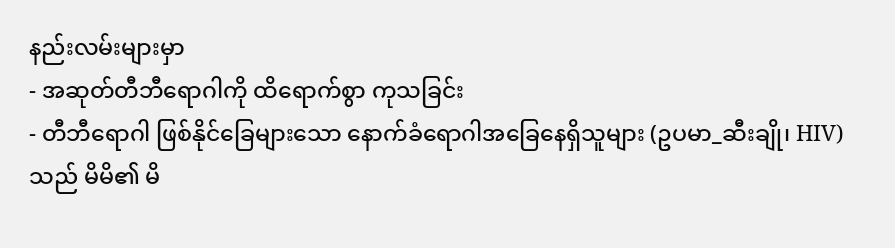နည်းလမ်းများမှာ
- အဆုတ်တီဘီရောဂါကို ထိရောက်စွာ ကုသခြင်း
- တီဘီရောဂါ ဖြစ်နိုင်ခြေများသော နောက်ခံရောဂါအခြေနေရှိသူများ (ဥပမာ_ဆီးချို၊ HIV)သည် မိမိ၏ မိ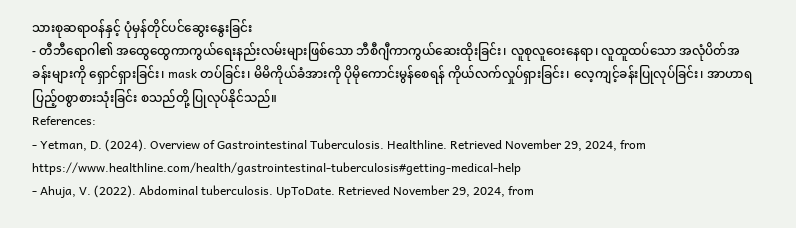သားစုဆရာဝန်နှင့် ပုံမှန်တိုင်ပင်ဆွေးနွေးခြင်း
- တီဘီရောဂါ၏ အထွေထွေကာကွယ်ရေးနည်းလမ်းများဖြစ်သော ဘီစီဂျီကာကွယ်ဆေးထိုးခြင်း၊ လူစုလူဝေးနေရာ၊ လူထူထပ်သော အလုံပိတ်အခန်းများကို ရှောင်ရှားခြင်း၊ mask တပ်ခြင်း၊ မိမိကိုယ်ခံအားကို ပိုမိုကောင်းမွန်စေရန် ကိုယ်လက်လှုပ်ရှားခြင်း၊ လေ့ကျင့်ခန်းပြုလုပ်ခြင်း၊ အာဟာရပြည့်ဝစွာစားသုံးခြင်း စသည်တို့ ပြုလုပ်နိုင်သည်။
References:
- Yetman, D. (2024). Overview of Gastrointestinal Tuberculosis. Healthline. Retrieved November 29, 2024, from https://www.healthline.com/health/gastrointestinal-tuberculosis#getting-medical-help
- Ahuja, V. (2022). Abdominal tuberculosis. UpToDate. Retrieved November 29, 2024, from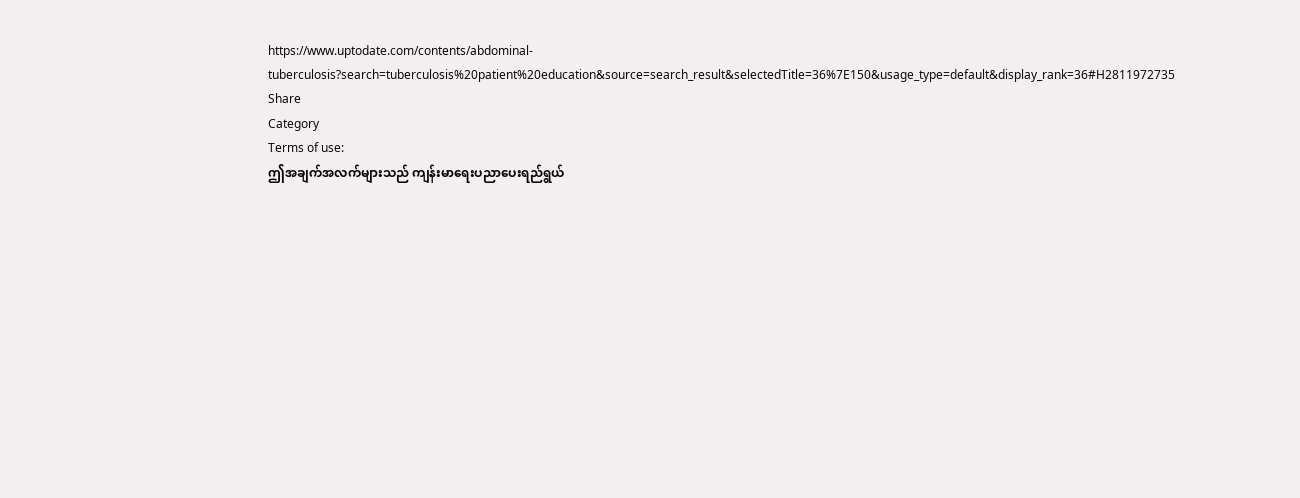https://www.uptodate.com/contents/abdominal-tuberculosis?search=tuberculosis%20patient%20education&source=search_result&selectedTitle=36%7E150&usage_type=default&display_rank=36#H2811972735
Share
Category
Terms of use:
ဤအချက်အလက်များသည် ကျန်းမာရေးပညာပေးရည်ရွယ်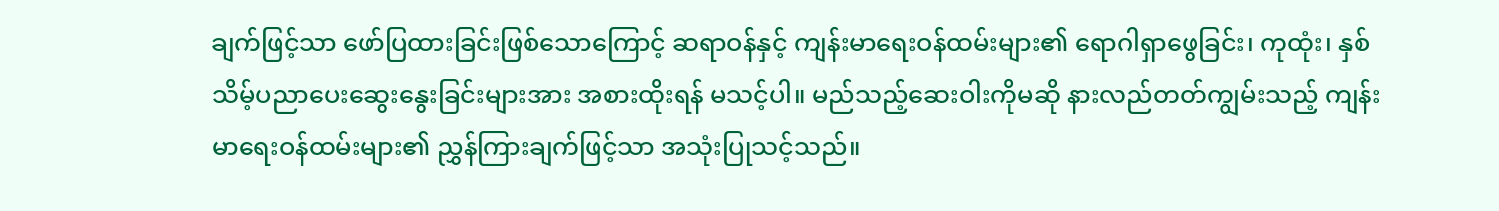ချက်ဖြင့်သာ ဖော်ပြထားခြင်းဖြစ်သောကြောင့် ဆရာဝန်နှင့် ကျန်းမာရေးဝန်ထမ်းများ၏ ရောဂါရှာဖွေခြင်း၊ ကုထုံး၊ နှစ်သိမ့်ပညာပေးဆွေးနွေးခြင်းများအား အစားထိုးရန် မသင့်ပါ။ မည်သည့်ဆေးဝါးကိုမဆို နားလည်တတ်ကျွမ်းသည့် ကျန်းမာရေးဝန်ထမ်းများ၏ ညွှန်ကြားချက်ဖြင့်သာ အသုံးပြုသင့်သည်။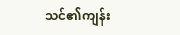သင်၏ကျန်း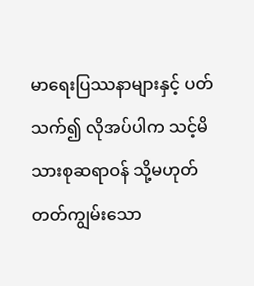မာရေးပြဿနာများနှင့် ပတ်သက်၍ လိုအပ်ပါက သင့်မိသားစုဆရာဝန် သို့မဟုတ် တတ်ကျွမ်းသော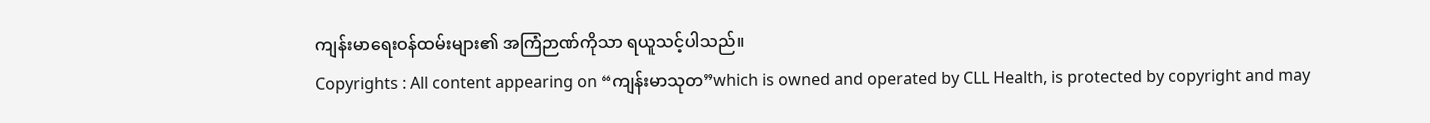ကျန်းမာရေးဝန်ထမ်းများ၏ အကြံဉာဏ်ကိုသာ ရယူသင့်ပါသည်။
Copyrights : All content appearing on “ကျန်းမာသုတ”which is owned and operated by CLL Health, is protected by copyright and may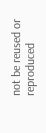not be reused or reproduced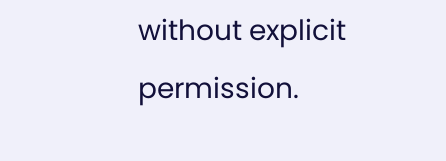without explicit permission.